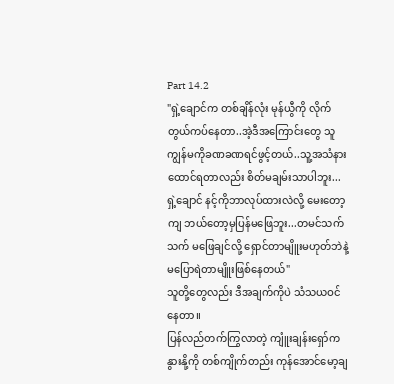Part 14.2
"ရှဲ့ချောင်က တစ်ချိန်လုံး မုန်ယွီကို လိုက်တွယ်ကပ်နေတာ..အဲ့ဒီအကြောင်းတွေ သူ ကျွန်မကိုခဏခဏရင်ဖွင့်တယ်..သူ့အသံနားထောင်ရတာလည်း စိတ်မချမ်းသာပါဘူး...ရှဲ့ချောင် နင့်ကိုဘာလုပ်ထားလဲလို့ မေးတော့ကျ ဘယ်တော့မှပြန်မဖြေဘူး...တမင်သက်သက် မဖြေချင်လို့ ရှောင်တာမျိူးမဟုတ်ဘဲနဲ့ မပြောရဲတာမျိူးဖြစ်နေတယ်"
သူတို့တွေလည်း ဒီအချက်ကိုပဲ သံသယဝင်နေတာ။
ပြန်လည်တက်ကြွလာတဲ့ ကျူံးချန်းရှော်က နွားနို့ကို တစ်ကျိုက်တည်း ကုန်အောင်မော့ချ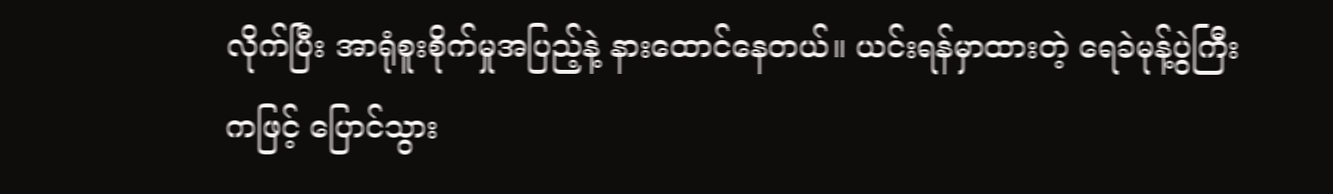လိုက်ပြီး အာရုံစူးစိုက်မှုအပြည့်နဲ့ နားထောင်နေတယ်။ ယင်းရန်မှာထားတဲ့ ရေခဲမုန့်ပွဲကြီးကဖြင့် ပြောင်သွား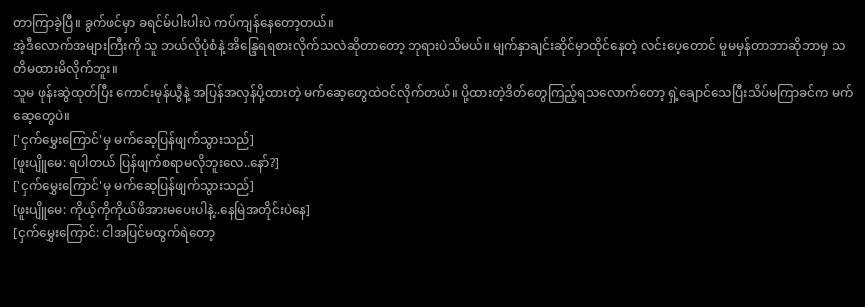တာကြာခဲ့ပြီ။ ခွက်ဖင်မှာ ခရင်မ်ပါးပါးပဲ ကပ်ကျန်နေတော့တယ်။
အဲ့ဒီလောက်အများကြီးကို သူ ဘယ်လိုပုံစံနဲ့ အိန္ဒြေရရစားလိုက်သလဲဆိုတာတော့ ဘုရားပဲသိမယ်။ မျက်နှာချင်းဆိုင်မှာထိုင်နေတဲ့ လင်းပေ့တောင် မူမမှန်တာဘာဆိုဘာမှ သတိမထားမိလိုက်ဘူး။
သူမ ဖုန်းဆွဲထုတ်ပြီး ကောင်းမုန်ယွီနဲ့ အပြန်အလှန်ပို့ထားတဲ့ မက်ဆေ့တွေထဲဝင်လိုက်တယ်။ ပို့ထားတဲ့ဒိတ်တွေကြည့်ရသလောက်တော့ ရှဲ့ချောင်သေပြီးသိပ်မကြာခင်က မက်ဆေ့တွေပဲ။
['ငှက်မွှေးကြောင်'မှ မက်ဆေ့ပြန်ဖျက်သွားသည်]
[ဖူးပျိူမေ: ရပါတယ် ပြန်ဖျက်စရာမလိုဘူးလေ..နော်?]
['ငှက်မွှေးကြောင်'မှ မက်ဆေ့ပြန်ဖျက်သွားသည်]
[ဖူးပျိူမေ: ကိုယ့်ကိုကိုယ်ဖိအားမပေးပါနဲ့..နေမြဲအတိုင်းပဲနေ]
[ငှက်မွှေးကြောင်: ငါအပြင်မထွက်ရဲတော့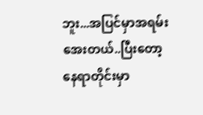ဘူး...အပြင်မှာအရမ်းအေးတယ်..ပြီးတော့ နေရာတိုင်းမှာ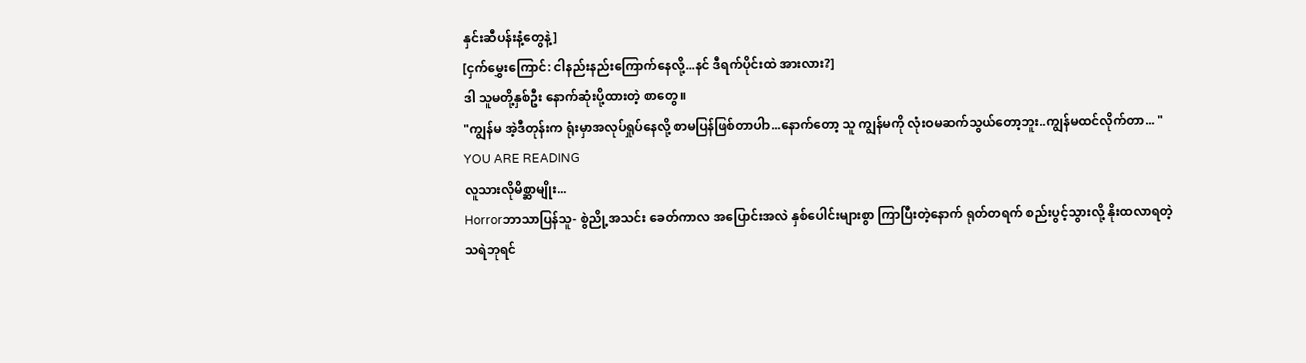နှင်းဆီပန်းနံ့တွေနဲ့]
[ငှက်မွှေးကြောင်: ငါနည်းနည်းကြောက်နေလို့...နင် ဒီရက်ပိုင်းထဲ အားလား?]
ဒါ သူမတို့နှစ်ဦး နောက်ဆုံးပို့ထားတဲ့ စာတွေ။
"ကျွန်မ အဲ့ဒီတုန်းက ရုံးမှာအလုပ်ရှုပ်နေလို့ စာမပြန်ဖြစ်တာပါာ...နောက်တော့ သူ ကျွန်မကို လုံးဝမဆက်သွယ်တော့ဘူး..ကျွန်မထင်လိုက်တာ... "
YOU ARE READING
လူသားလိုမိစ္ဆာမျိုး...
Horrorဘာသာပြန်သူ- စွဲညို့အသင်း ခေတ်ကာလ အပြောင်းအလဲ နှစ်ပေါင်းများစွာ ကြာပြီးတဲ့နောက် ရုတ်တရက် စည်းပွင့်သွားလို့ နိုးထလာရတဲ့ သရဲဘုရင်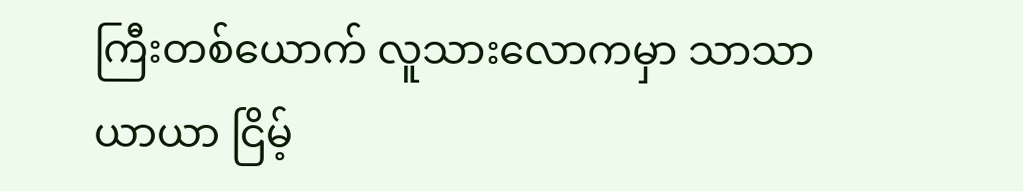ကြီးတစ်ယောက် လူသားလောကမှာ သာသာယာယာ ငြိမ့်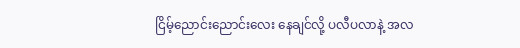ငြိမ့်ညောင်းညောင်းလေး နေချင်လို့ ပလီပလာနဲ့ အလ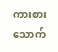ကားစားသောက်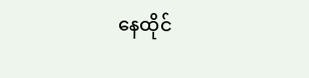နေထိုင်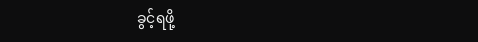ခွင့်ရဖို့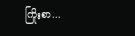ကြိုးစာ...